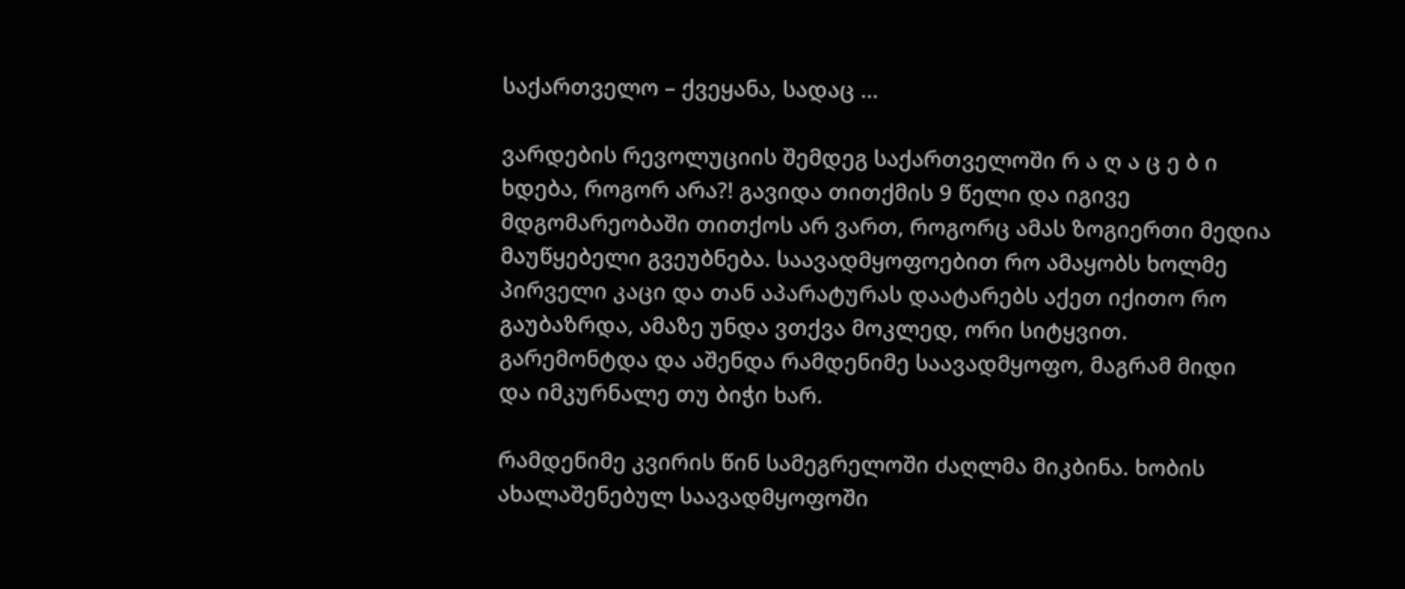საქართველო – ქვეყანა, სადაც …

ვარდების რევოლუციის შემდეგ საქართველოში რ ა ღ ა ც ე ბ ი ხდება, როგორ არა?! გავიდა თითქმის 9 წელი და იგივე მდგომარეობაში თითქოს არ ვართ, როგორც ამას ზოგიერთი მედია მაუწყებელი გვეუბნება. საავადმყოფოებით რო ამაყობს ხოლმე პირველი კაცი და თან აპარატურას დაატარებს აქეთ იქითო რო გაუბაზრდა, ამაზე უნდა ვთქვა მოკლედ, ორი სიტყვით. გარემონტდა და აშენდა რამდენიმე საავადმყოფო, მაგრამ მიდი და იმკურნალე თუ ბიჭი ხარ.

რამდენიმე კვირის წინ სამეგრელოში ძაღლმა მიკბინა. ხობის ახალაშენებულ საავადმყოფოში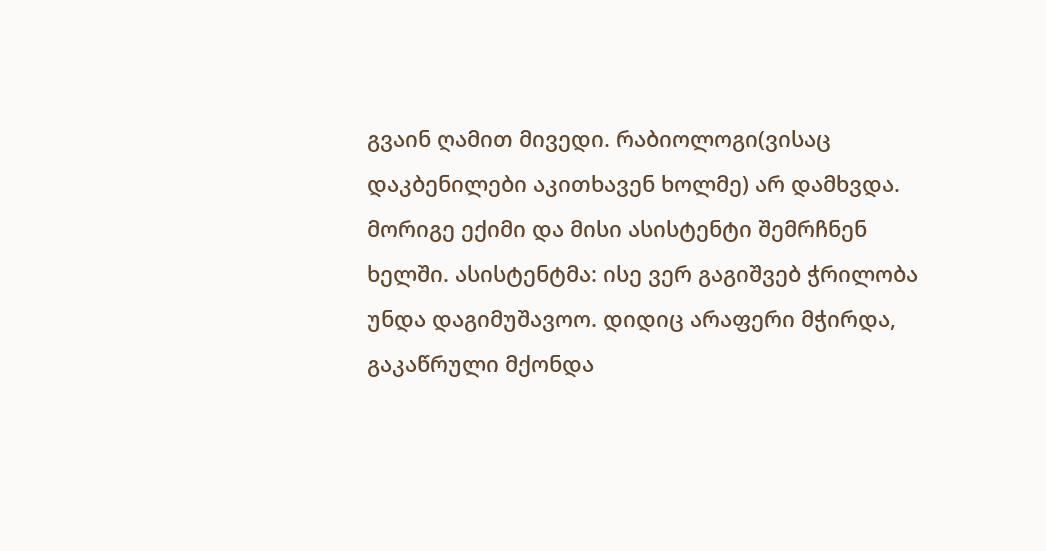გვაინ ღამით მივედი. რაბიოლოგი(ვისაც დაკბენილები აკითხავენ ხოლმე) არ დამხვდა. მორიგე ექიმი და მისი ასისტენტი შემრჩნენ ხელში. ასისტენტმა: ისე ვერ გაგიშვებ ჭრილობა უნდა დაგიმუშავოო. დიდიც არაფერი მჭირდა, გაკაწრული მქონდა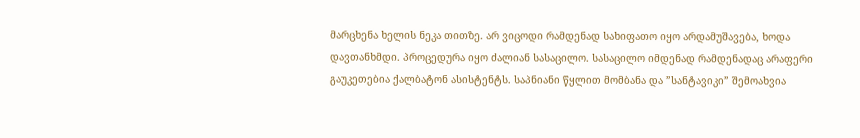მარცხენა ხელის ნეკა თითზე. არ ვიცოდი რამდენად სახიფათო იყო არდამუშავება, ხოდა დავთანხმდი. პროცედურა იყო ძალიან სასაცილო. სასაცილო იმდენად რამდენადაც არაფერი გაუკეთებია ქალბატონ ასისტენტს. საპნიანი წყლით მომბანა და ”სანტავიკი” შემოახვია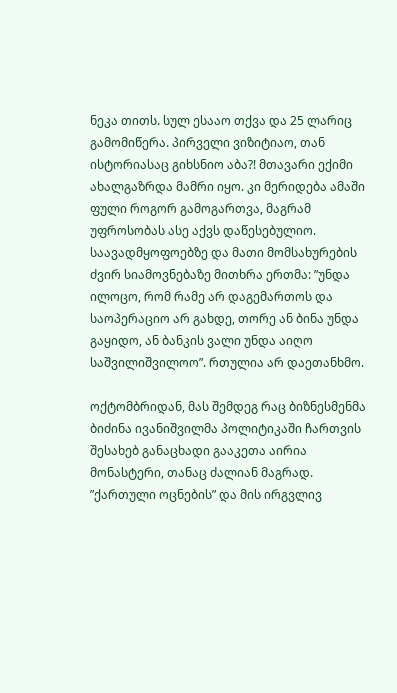ნეკა თითს. სულ ესააო თქვა და 25 ლარიც გამომიწერა. პირველი ვიზიტიაო, თან ისტორიასაც გიხსნიო აბა?! მთავარი ექიმი ახალგაზრდა მამრი იყო. კი მერიდება ამაში ფული როგორ გამოგართვა, მაგრამ უფროსობას ასე აქვს დაწესებულიო. საავადმყოფოებზე და მათი მომსახურების ძვირ სიამოვნებაზე მითხრა ერთმა: ”უნდა ილოცო, რომ რამე არ დაგემართოს და საოპერაციო არ გახდე, თორე ან ბინა უნდა გაყიდო, ან ბანკის ვალი უნდა აიღო საშვილიშვილოო”. რთულია არ დაეთანხმო.

ოქტომბრიდან, მას შემდეგ რაც ბიზნესმენმა ბიძინა ივანიშვილმა პოლიტიკაში ჩართვის შესახებ განაცხადი გააკეთა აირია მონასტერი, თანაც ძალიან მაგრად. ”ქართული ოცნების” და მის ირგვლივ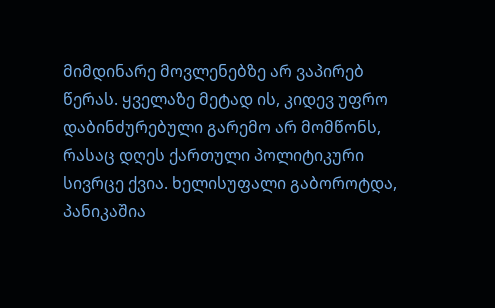მიმდინარე მოვლენებზე არ ვაპირებ წერას. ყველაზე მეტად ის, კიდევ უფრო დაბინძურებული გარემო არ მომწონს, რასაც დღეს ქართული პოლიტიკური სივრცე ქვია. ხელისუფალი გაბოროტდა, პანიკაშია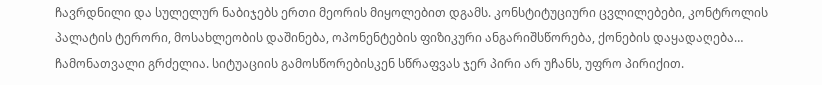ჩავრდნილი და სულელურ ნაბიჯებს ერთი მეორის მიყოლებით დგამს. კონსტიტუციური ცვლილებები, კონტროლის პალატის ტერორი, მოსახლეობის დაშინება, ოპონენტების ფიზიკური ანგარიშსწორება, ქონების დაყადაღება… ჩამონათვალი გრძელია. სიტუაციის გამოსწორებისკენ სწრაფვას ჯერ პირი არ უჩანს, უფრო პირიქით.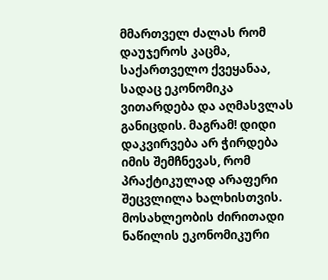მმართველ ძალას რომ დაუჯეროს კაცმა, საქართველო ქვეყანაა, სადაც ეკონომიკა ვითარდება და აღმასვლას განიცდის. მაგრამ! დიდი დაკვირვება არ ჭირდება იმის შემჩნევას, რომ პრაქტიკულად არაფერი შეცვლილა ხალხისთვის. მოსახლეობის ძირითადი ნაწილის ეკონომიკური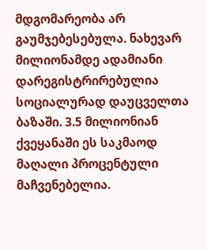მდგომარეობა არ გაუმჯებესებულა. ნახევარ მილიონამდე ადამიანი დარეგისტრირებულია სოციალურად დაუცველთა ბაზაში. 3.5 მილიონიან ქვეყანაში ეს საკმაოდ მაღალი პროცენტული მაჩვენებელია.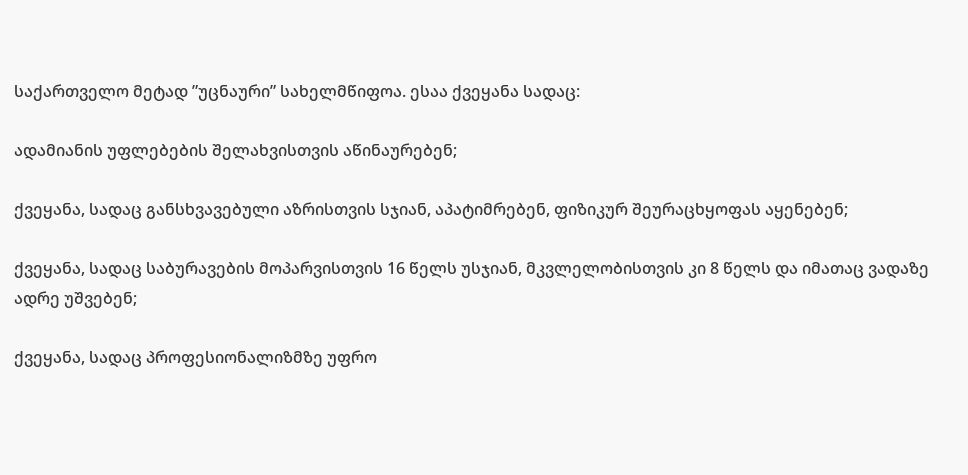საქართველო მეტად ”უცნაური” სახელმწიფოა. ესაა ქვეყანა სადაც:

ადამიანის უფლებების შელახვისთვის აწინაურებენ;

ქვეყანა, სადაც განსხვავებული აზრისთვის სჯიან, აპატიმრებენ, ფიზიკურ შეურაცხყოფას აყენებენ;

ქვეყანა, სადაც საბურავების მოპარვისთვის 16 წელს უსჯიან, მკვლელობისთვის კი 8 წელს და იმათაც ვადაზე ადრე უშვებენ;

ქვეყანა, სადაც პროფესიონალიზმზე უფრო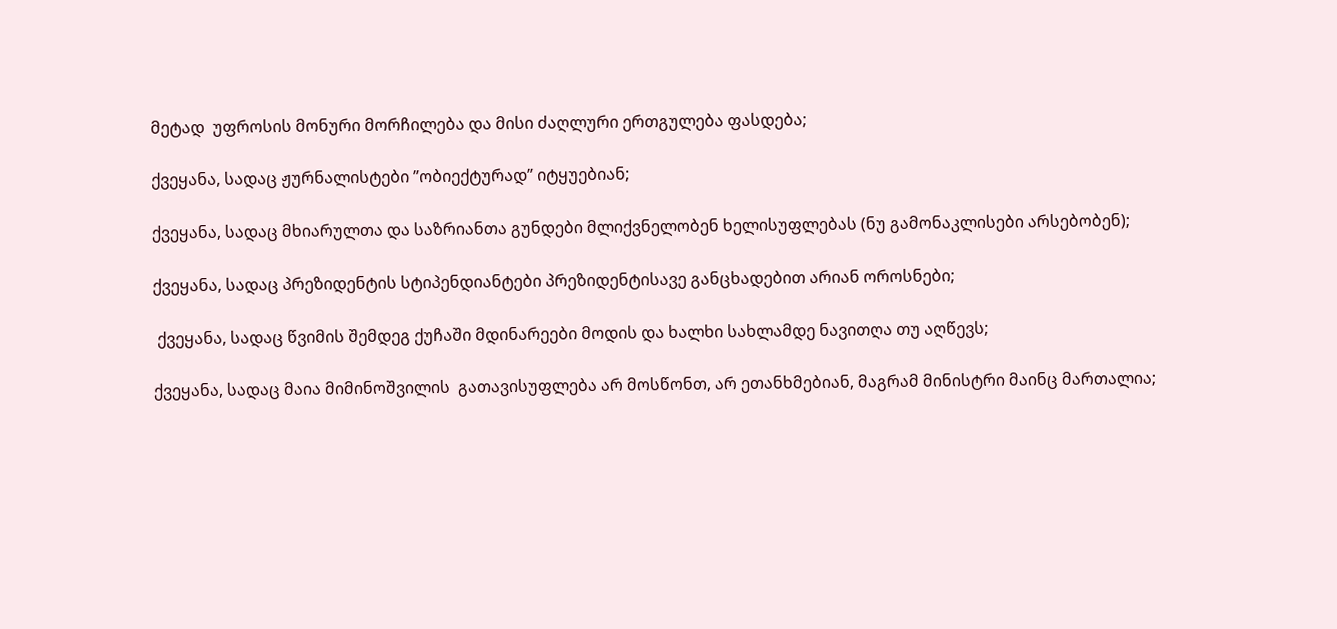მეტად  უფროსის მონური მორჩილება და მისი ძაღლური ერთგულება ფასდება;

ქვეყანა, სადაც ჟურნალისტები ”ობიექტურად” იტყუებიან;

ქვეყანა, სადაც მხიარულთა და საზრიანთა გუნდები მლიქვნელობენ ხელისუფლებას (ნუ გამონაკლისები არსებობენ);

ქვეყანა, სადაც პრეზიდენტის სტიპენდიანტები პრეზიდენტისავე განცხადებით არიან ოროსნები;

 ქვეყანა, სადაც წვიმის შემდეგ ქუჩაში მდინარეები მოდის და ხალხი სახლამდე ნავითღა თუ აღწევს;

ქვეყანა, სადაც მაია მიმინოშვილის  გათავისუფლება არ მოსწონთ, არ ეთანხმებიან, მაგრამ მინისტრი მაინც მართალია;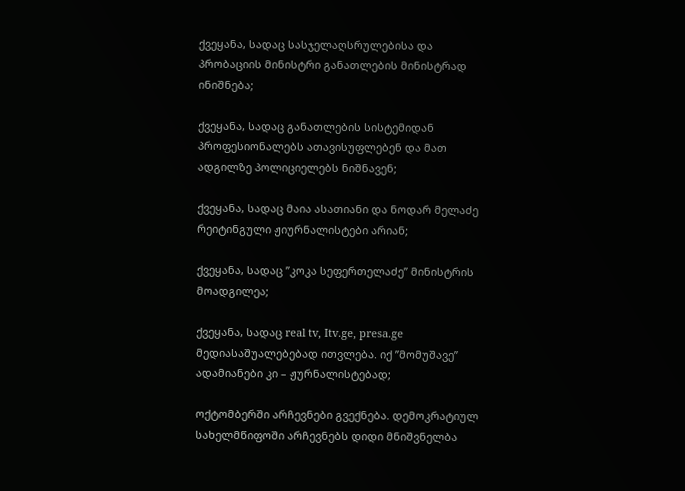ქვეყანა, სადაც სასჯელაღსრულებისა და პრობაციის მინისტრი განათლების მინისტრად ინიშნება;

ქვეყანა, სადაც განათლების სისტემიდან პროფესიონალებს ათავისუფლებენ და მათ ადგილზე პოლიციელებს ნიშნავენ;

ქვეყანა, სადაც მაია ასათიანი და ნოდარ მელაძე რეიტინგული ჟიურნალისტები არიან;

ქვეყანა, სადაც ”კოკა სეფერთელაძე” მინისტრის მოადგილეა;

ქვეყანა, სადაც real tv, Itv.ge, presa.ge მედიასაშუალებებად ითვლება. იქ ”მომუშავე” ადამიანები კი – ჟურნალისტებად;

ოქტომბერში არჩევნები გვექნება. დემოკრატიულ სახელმწიფოში არჩევნებს დიდი მნიშვნელბა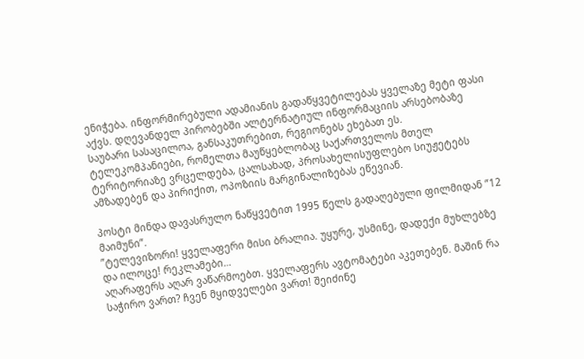ენიჭება. ინფორმირებული ადამიანის გადაწყვეტილებას ყველაზე მეტი ფასი აქვს. დღევანდელ პირობებში ალტერნატიულ ინფორმაციის არსებობაზე საუბარი სასაცილოა, განსაკუთრებით, რეგიონებს ეხებათ ეს. ტელეკომპანიები, რომელთა მაუწყებლობაც საქართველოს მთელ ტერიტორიაზე ვრცელდება, ცალსახად, პროსახელისუფლებო სიუჟეტებს ამზადებენ და პირიქით, ოპოზიის მარგინალიზებას ეწევიან.

პოსტი მინდა დავასრულო ნაწყვეტით 1995 წელს გადაღებული ფილმიდან ”12 მაიმუნი”.
”ტელევიზორი! ყველაფერი მისი ბრალია. უყურე, უსმინე, დადექი მუხლებზე და ილოცე! რეკლამები…
აღარაფერს აღარ ვაწარმოებთ. ყველაფერს ავტომატები აკეთებენ. მაშინ რა საჭირო ვართ? ჩვენ მყიდველები ვართ! შეიძინე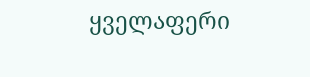ყველაფერი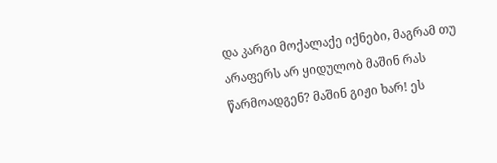და კარგი მოქალაქე იქნები, მაგრამ თუ არაფერს არ ყიდულობ მაშინ რას წარმოადგენ? მაშინ გიჟი ხარ! ეს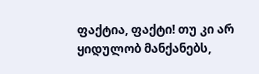ფაქტია, ფაქტი! თუ კი არ ყიდულობ მანქანებს,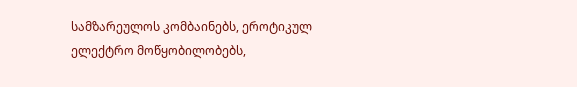სამზარეულოს კომბაინებს, ეროტიკულ ელექტრო მოწყობილობებს,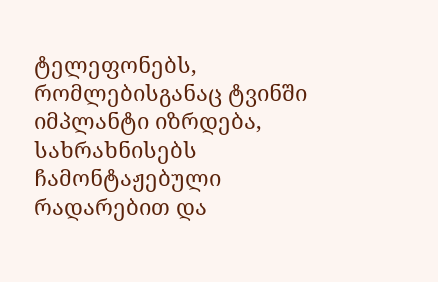ტელეფონებს, რომლებისგანაც ტვინში იმპლანტი იზრდება, სახრახნისებს ჩამონტაჟებული რადარებით და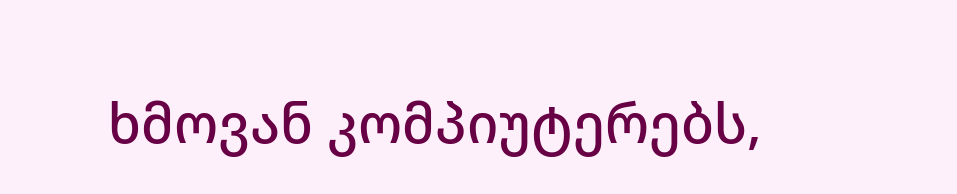ხმოვან კომპიუტერებს,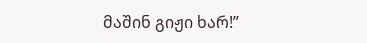მაშინ გიჟი ხარ!”